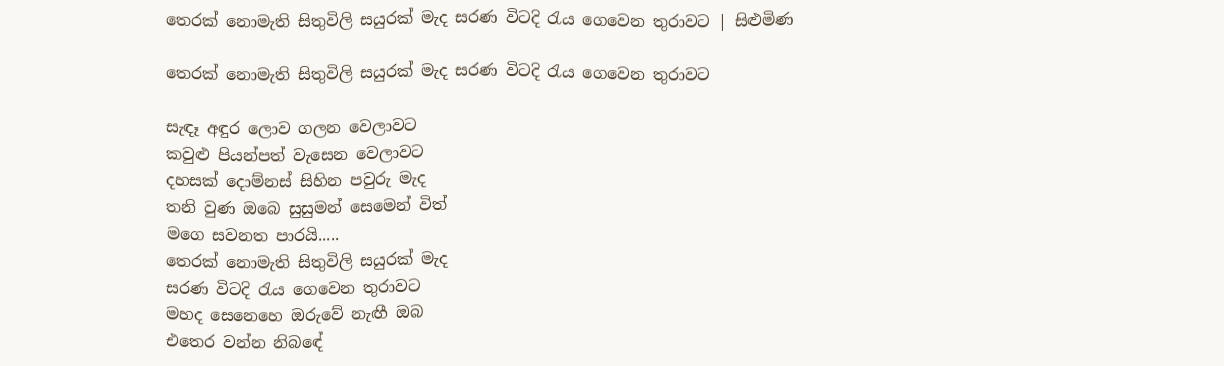තෙරක් නොමැති සිතුවිලි සයුරක් මැද සරණ විටදි රැය ගෙවෙන තුරාවට | සිළුමිණ

තෙරක් නොමැති සිතුවිලි සයුරක් මැද සරණ විටදි රැය ගෙවෙන තුරාවට

සැඳෑ අඳුර ලොව ගලන වෙලාවට
කවුළු පියන්පත් වැසෙන වෙලාවට
දහසක් දොම්නස් සිහින පවුරු මැද
තනි වුණ ඔබෙ සුසුමන් සෙමෙන් විත්
මගෙ සවනත පාරයි.....
තෙරක් නොමැති සිතුවිලි සයුරක් මැද
සරණ විටදි රැය ගෙවෙන තුරාවට
මහද සෙනෙහෙ ඔරුවේ නැඟී ඔබ
එතෙර වන්න නිබඳේ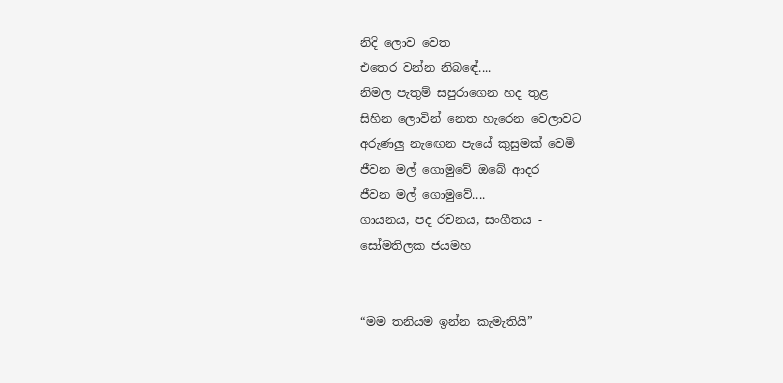නිදි ලොව වෙත
එතෙර වන්න නිබඳේ....
නිමල පැතුම් සපුරාගෙන හද තුළ
සිහින ලොවින් නෙත හැරෙන වෙලාවට
අරුණලු නැඟෙන පැයේ කුසුමක් වෙමි
ජීවන මල් ගොමුවේ ඔබේ ආදර
ජීවන මල් ගොමුවේ....
ගායනය, පද රචනය, සංගීතය -
සෝමතිලක ජයමහ


“මම තනියම ඉන්න කැමැතියි”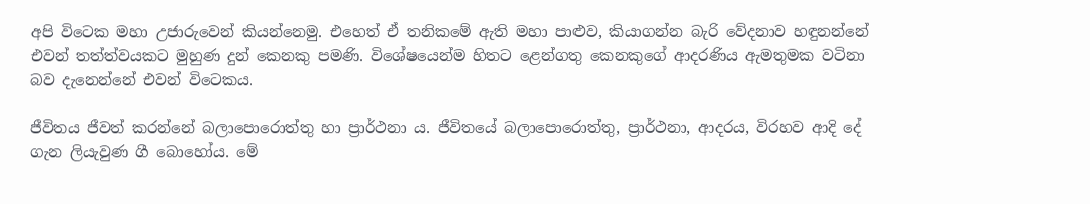අපි විටෙක මහා උජාරුවෙන් කියන්නෙමු. එහෙත් ඒ තනිකමේ ඇති මහා පාළුව, කියාගන්න බැරි වේදනාව හඳුනන්නේ එවන් තත්ත්වයකට මුහුණ දුන් කෙනකු පමණි. විශේෂයෙන්ම හිතට ළෙන්ගතු කෙනකුගේ ආදරණිය ඇමතුමක වටිනා බව දැනෙන්නේ එවන් විටෙකය.

ජීවිතය ජීවත් කරන්නේ බලාපොරොත්තු හා ප්‍රාර්ථනා ය. ජීවිතයේ බලාපොරොත්තු, ප්‍රාර්ථනා, ආදරය, විරහව ආදි දේ ගැන ලියැවුණ ගී බොහෝය. මේ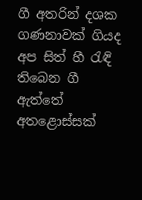ගී අතරින් දශක ගණනාවක් ගියද අප සිත් හී රැඳි තිබෙන ගී ඇත්තේ අතළොස්සක්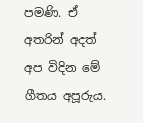පමණි. ඒ අතරින් අදත් අප විදින මේ ගීතය අපූරුය.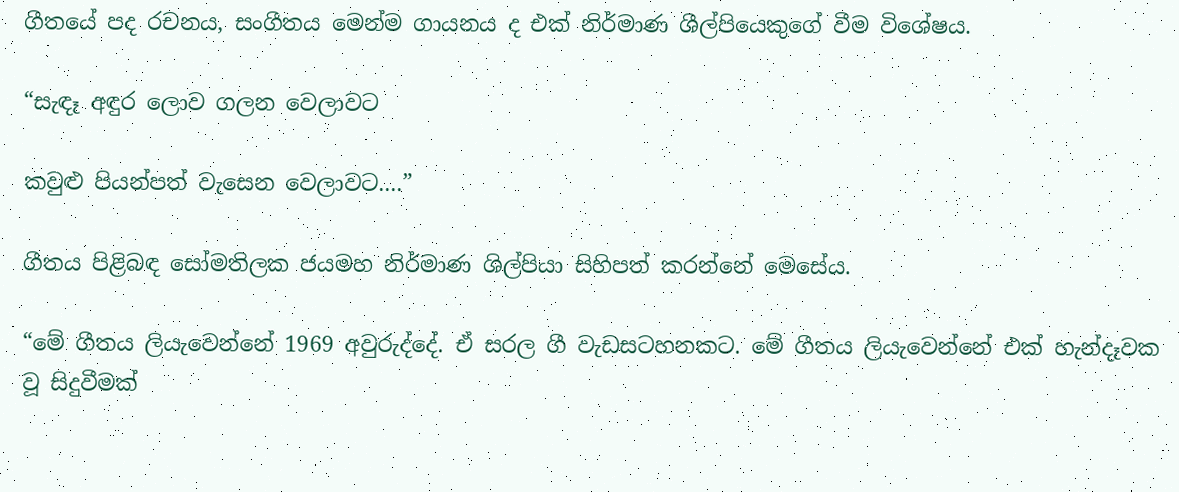ගීතයේ පද රචනය, සංගීතය මෙන්ම ගායනය ද එක් නිර්මාණ ශීල්පියෙකුගේ වීම විශේෂය.

“සැඳෑ අඳුර ලොව ගලන වෙලාවට

කවුළු පියන්පත් වැසෙන වෙලාවට....”

ගීතය පිළිබඳ සෝමතිලක ජයමහ නිර්මාණ ශිල්පියා සිහිපත් කරන්නේ මෙසේය.

“මේ ගීතය ලියැවෙන්නේ 1969 අවුරුද්දේ. ඒ සරල ගී වැඩසටහනකට. මේ ගීතය ලියැවෙන්නේ එක් හැන්දෑවක වූ සිදුවීමක්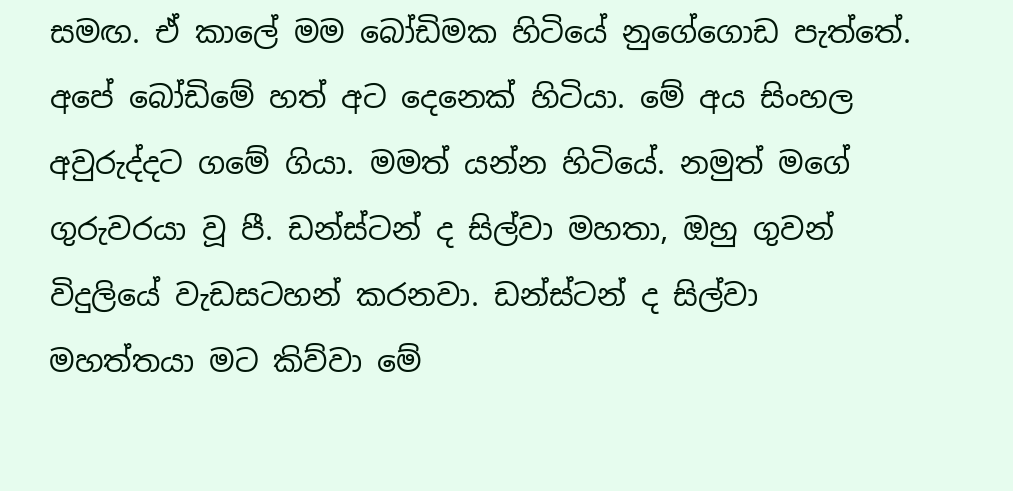සමඟ. ඒ කාලේ මම බෝඩිමක හිටියේ නුගේගොඩ පැත්තේ. අපේ බෝඩිමේ හත් අට දෙනෙක් හිටියා. මේ අය සිංහල අවුරුද්දට ගමේ ගියා. මමත් යන්න හිටියේ. නමුත් මගේ ගුරුවරයා වූ පී. ඩන්ස්ටන් ද සිල්වා මහතා, ඔහු ගුවන් විදුලියේ වැඩසටහන් කරනවා. ඩන්ස්ටන් ද සිල්වා මහත්තයා මට කිව්වා මේ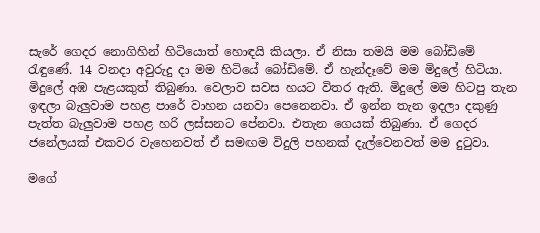සැරේ ගෙදර නොගිහින් හිටියොත් හොඳයි කියලා. ඒ නිසා තමයි මම බෝඩිමේ රැඳුණේ. 14 වනදා අවුරුදු දා මම හිටියේ බෝඩිමේ. ඒ හැන්දෑවේ මම මිදුලේ හිටියා. මිදුලේ අඹ පැළයකුත් තිබුණා. වෙලාව සවස හයට විතර ඇති. මිදුලේ මම හිටපු තැන ඉඳලා බැලුවාම පහළ පාරේ වාහන යනවා පෙනෙනවා. ඒ ඉන්න තැන ඉදලා දකුණු පැත්ත බැලුවාම පහළ හරි ලස්සනට පේනවා. එතැන ගෙයක් තිබුණා. ඒ ගෙදර ජනේලයක් එකවර වැහෙනවත් ඒ සමඟම විදුලි පහනක් දැල්වෙනවත් මම දුටුවා.

මගේ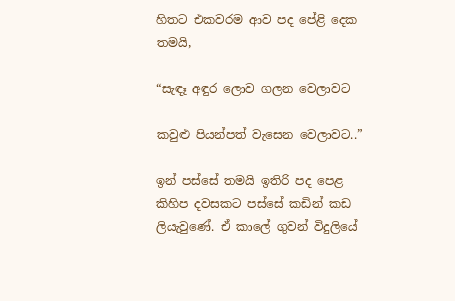හිතට එකවරම ආව පද පේළි දෙක තමයි,

“සැඳෑ අඳුර ලොව ගලන වෙලාවට

කවුළු පියන්පත් වැසෙන වෙලාවට..”

ඉන් පස්සේ තමයි ඉතිරි පද පෙළ කිහිප දවසකට පස්සේ කඩින් කඩ ලියැවුණේ. ඒ කාලේ ගුවන් විදුලියේ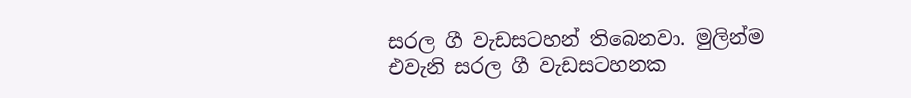සරල ගී වැඩසටහන් තිබෙනවා. මුලින්ම එවැනි සරල ගී වැඩසටහනක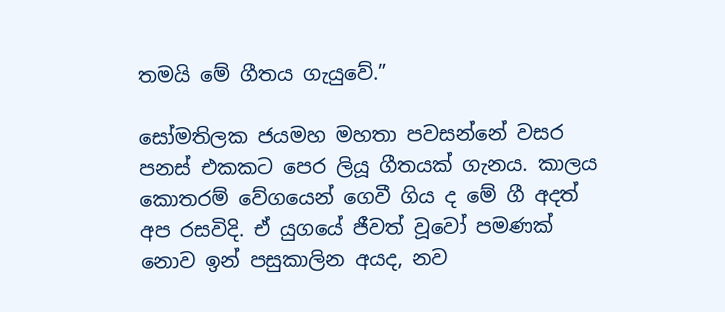තමයි මේ ගීතය ගැයුවේ.”

සෝමතිලක ජයමහ මහතා පවසන්නේ වසර පනස් එකකට පෙර ලියූ ගීතයක් ගැනය. කාලය කොතරම් වේගයෙන් ගෙවී ගිය ද මේ ගී අදත් අප රසවිදි. ඒ යුගයේ ජීවත් වූවෝ පමණක් නොව ඉන් පසුකාලින අයද, නව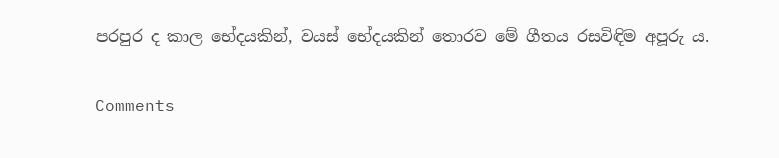පරපුර ද කාල භේදයකින්, වයස් භේදයකින් තොරව මේ ගීතය රසවිඳිම අපූරු ය.

Comments